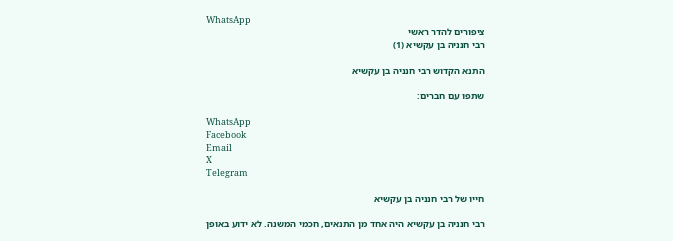WhatsApp
ציפורים להדר ראשי
רבי חנניה בן עקשיא (1)

התנא הקדוש רבי חנניה בן עקשיא

שתפו עם חברים:

WhatsApp
Facebook
Email
X
Telegram

חייו של רבי חנניה בן עקשיא

רבי חנניה בן עקשיא היה אחד מן התנאים, חכמי המשנה. לא ידוע באופן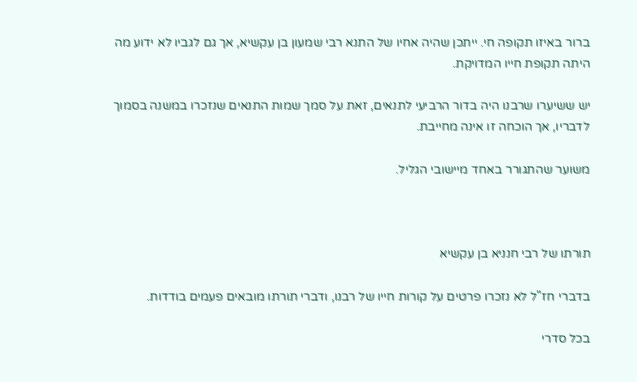ברור באיזו תקופה חי. ייתכן שהיה אחיו של התנא רבי שמעון בן עקשיא, אך גם לגביו לא ידוע מה היתה תקופת חייו המדויקת.

יש ששיערו שרבנו היה בדור הרביעי לתנאים, זאת על סמך שמות התנאים שנזכרו במשנה בסמוך לדבריו, אך הוכחה זו אינה מחייבת.

משוער שהתגורר באחד מיישובי הגליל.



תורתו של רבי חנניא בן עקשיא

בדברי חז"ל לא נזכרו פרטים על קורות חייו של רבנו, ודברי תורתו מובאים פעמים בודדות.

בכל סדרי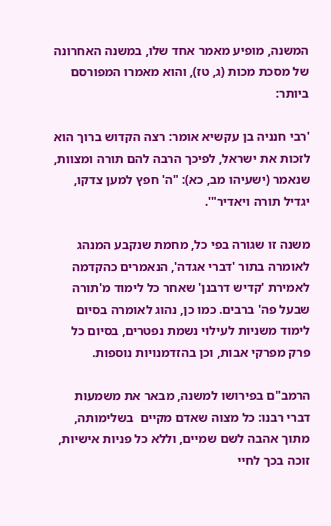המשנה, מופיע מאמר אחד שלו, במשנה האחרונה של מסכת מכות (ג, טז), והוא מאמרו המפורסם ביותר:

'רבי חנניה בן עקשיא אומר: רצה הקדוש ברוך הוא לזכות את ישראל, לפיכך הרבה להם תורה ומצוות, שנאמר (ישעיהו מב, כא): "ה' חפץ למען צדקו, יגדיל תורה ויאדיר"'.

משנה זו שגורה בפי כל, מחמת שנקבע המנהג לאומרה בתור 'דברי אגדה', הנאמרים כהקדמה לאמירת 'קדיש דרבנן' שאחר כל לימוד מ'תורה שבעל פה' ברבים. כמו כן, נהוג לאומרה בסיום לימוד משניות לעילוי נשמת נפטרים, בסיום כל פרק מפרקי אבות, וכן בהזדמנויות נוספות.

הרמב"ם בפירושו למשנה, מבאר את משמעות דברי רבנו: כל מצוה שאדם מקיים  בשלימותה, מתוך אהבה לשם שמיים, וללא כל פניות אישיות, זוכה בכך לחיי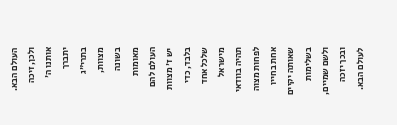העולם הבא. ולכן, זיכה אותנו ה' יתברך בתרי"ג מצוות, בשונה מאומות העולם להם יש ז' מצוות בלבד, כדי שלכל אחד מישראל תהיה בוודאי לפחות מצוה אחת בחייו שאותה יקיים בשלימות ולשם שמיים, ובכך יזכה לעולם הבא.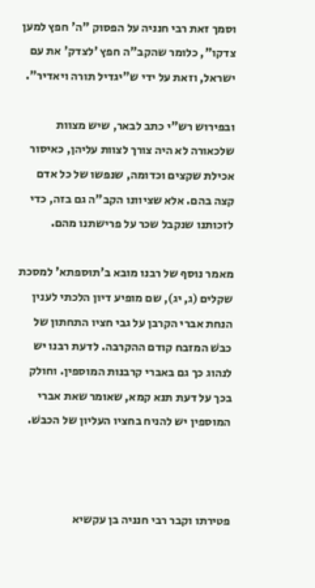וסמך זאת רבי חנניה על הפסוק "ה' חפץ למען צדקו", כלומר שהקב"ה חפץ 'לצדק' את עם ישראל, וזאת על ידי ש"יגדיל תורה ויאדיר".

ובפירוש רש"י כתב לבאר, שיש מצוות שלכאורה לא היה צורך לצוות עליהן, כאיסור אכילת שקצים וכדומה, שנפשו של כל אדם קצה בהם. אלא שציוונו הקב"ה גם בזה, כדי לזכותנו שנקבל שכר על פרישתנו מהם.

מאמר נוסף של רבנו מובא ב'תוספתא' למסכת שקלים (ג, יג), שם מופיע דיון הלכתי לענין הנחת אברי הקרבן על גבי חציו התחתון של כבשׁ המזבח קודם ההקרבה. לדעת רבנו יש לנהוג כך גם באברי קרבנות המוספין. וחולק בכך על דעת תנא קמא, שאומר שאת אברי המוספין יש להניח בחציו העליון של הכבשׁ.



פטירתו וקבר רבי חנניה בן עקשיא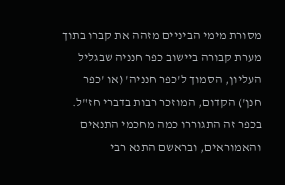מסורת מימי הביניים מזהה את קברו בתוך מערת קבורה ביישוב כפר חנניה שבגליל העליון, הסמוך ל'כפר חנניה' (או 'כפר חנן') הקדום, המוזכר רבות בדברי חז"ל. בכפר זה התגוררו כמה מחכמי התנאים והאמוראים, ובראשם התנא רבי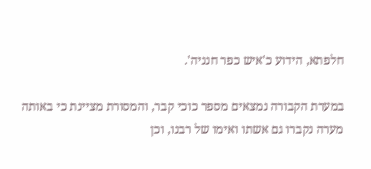חלפתא, הידוע כ'איש כפר חנניה'.

במערת הקבורה נמצאים מספר כוכי קבר, והמסורת מציינת כי באותה מערה נקברו גם אשתו ואימו של רבנו, וכן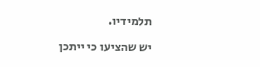תלמידיו.

יש שהציעו כי ייתכן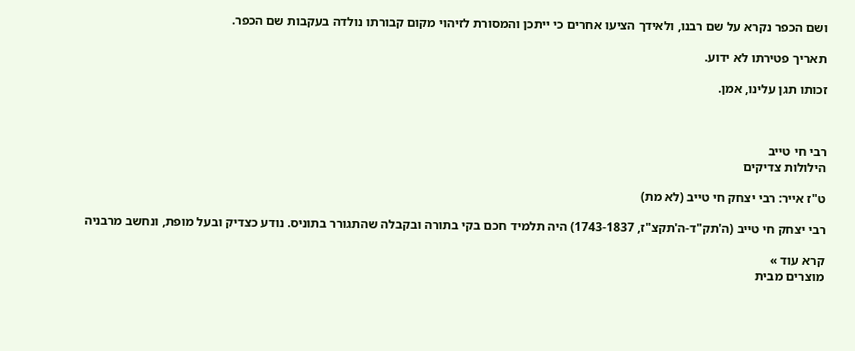ושם הכפר נקרא על שם רבנו, ולאידך הציעו אחרים כי ייתכן והמסורת לזיהוי מקום קבורתו נולדה בעקבות שם הכפר.

תאריך פטירתו לא ידוע.

זכותו תגן עלינו, אמן.



רבי חי טייב
הילולות צדיקים

ט"ז אייר: רבי יצחק חי טייב (לא מת)

רבי יצחק חי טייב (ה'תק"ד-ה'תקצ"ז, 1743-1837) היה תלמיד חכם בקי בתורה ובקבלה שהתגורר בתוניס. נודע כצדיק ובעל מופת, ונחשב מרבניה

קרא עוד »
מוצרים מבית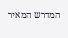המדרש המאיר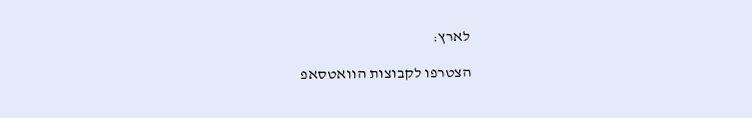לארץ:

הצטרפו לקבוצות הוואטסאפ